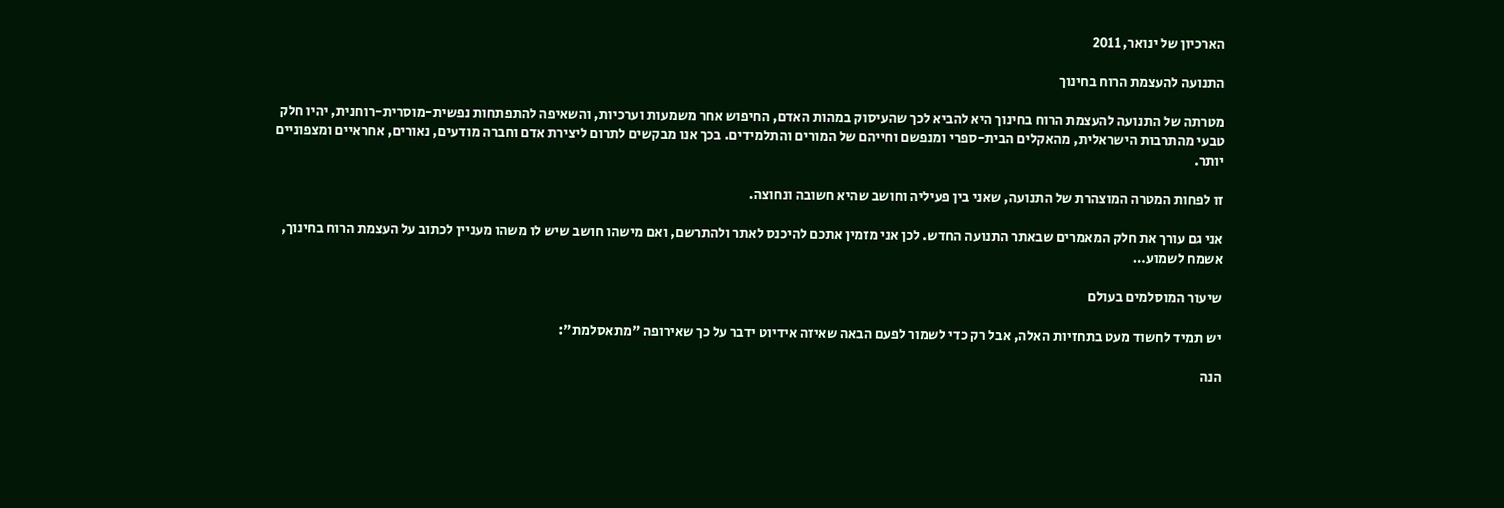הארכיון של ינואר, 2011

התנועה להעצמת הרוח בחינוך

מטרתה של התנועה להעצמת הרוח בחינוך היא להביא לכך שהעיסוק במהות האדם, החיפוש אחר משמעות וערכיות, והשאיפה להתפתחות נפשית-מוסרית-רוחנית, יהיו חלק טבעי מהתרבות הישראלית, מהאקלים הבית-ספרי ומנפשם וחייהם של המורים והתלמידים. בכך אנו מבקשים לתרום ליצירת אדם וחברה מודעים, נאורים, אחראיים ומצפוניים יותר.

זו לפחות המטרה המוצהרת של התנועה, שאני בין פעיליה וחושב שהיא חשובה ונחוצה.

אני גם עורך את חלק המאמרים שבאתר התנועה החדש. לכן אני מזמין אתכם להיכנס לאתר ולהתרשם, ואם מישהו חושב שיש לו משהו מעניין לכתוב על העצמת הרוח בחינוך, אשמח לשמוע…

שיעור המוסלמים בעולם

יש תמיד לחשוד מעט בתחזיות האלה, אבל רק כדי לשמור לפעם הבאה שאיזה אידיוט ידבר על כך שאירופה "מתאסלמת":

הנה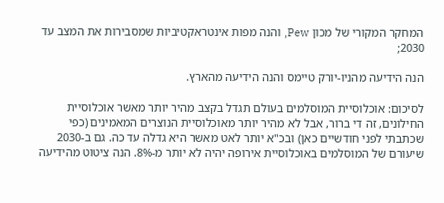המחקר המקורי של מכון Pew, והנה מפות אינטראקטיביות שמסבירות את המצב עד 2030;

הנה הידיעה מהניו-יורק טיימס והנה הידיעה מהארץ.

לסיכום: אוכלוסיית המוסלמים בעולם תגדל בקצב מהיר יותר מאשר אוכלוסיית החילונים, זה די ברור, אבל לא מהיר יותר מאוכלוסיית הנוצרים המאמינים (כפי שכתבתי לפני חודשיים כאן) ובכ"א יותר לאט מאשר היא גדלה עד כה. גם ב-2030 שיעורם של המוסלמים באוכלוסיית אירופה יהיה לא יותר מ-8%. הנה ציטוט מהידיעה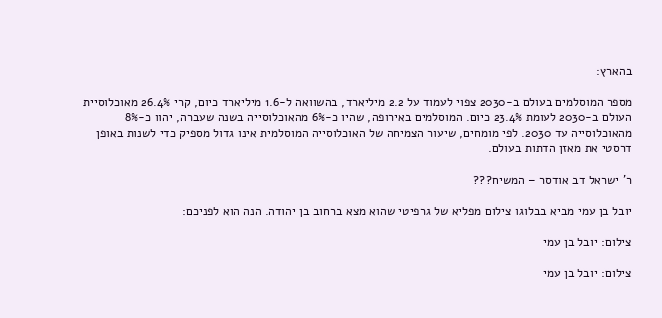בהארץ:

מספר המוסלמים בעולם ב-2030 צפוי לעמוד על 2.2 מיליארד, בהשוואה ל-1.6 מיליארד כיום, קרי 26.4% מאוכלוסיית העולם ב-2030 לעומת 23.4% כיום. המוסלמים באירופה, שהיו כ-6% מהאוכלוסייה בשנה שעברה, יהוו כ-8% מהאוכלוסייה עד 2030. לפי מומחים, שיעור הצמיחה של האוכלוסייה המוסלמית אינו גדול מספיק כדי לשנות באופן דרסטי את מאזן הדתות בעולם.

ר' ישראל דב אודסר – המשיח???

יובל בן עמי מביא בבלוגו צילום מפליא של גרפיטי שהוא מצא ברחוב בן יהודה. הנה הוא לפניכם:

צילום: יובל בן עמי

צילום: יובל בן עמי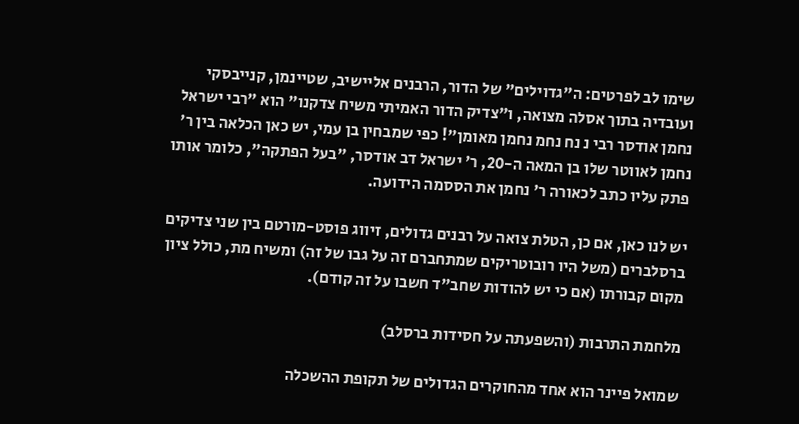שימו לב לפרטים: ה"גדוילים" של הדור, הרבנים אליישיב, שטיינמן, קנייבסקי ועובדיה בתוך אסלה מצואה, ו"צדיק הדור האמיתי משיח צדקנו" הוא "רבי ישראל נחמן אודסר רבי נ נח נחמ נחמן מאומן"! כפי שמבחין בן עמי, יש כאן הכלאה בין ר' נחמן לאווטר שלו בן המאה ה-20, ר' ישראל דב אודסר, "בעל הפתקה", כלומר אותו פתק עליו כתב לכאורה ר' נחמן את הססמה הידועה.

יש לנו כאן, אם כן, הטלת צואה על רבנים גדולים, זיווג פוסט-מורטם בין שני צדיקים ברסלברים (משל היו רובוטריקים שמתחברם זה על גבו של זה) ומשיח מת, כולל ציון מקום קבורתו (אם כי יש להודות שחב"ד חשבו על זה קודם).

מלחמת התרבות (והשפעתה על חסידות ברסלב)

שמואל פיינר הוא אחד מהחוקרים הגדולים של תקופת ההשכלה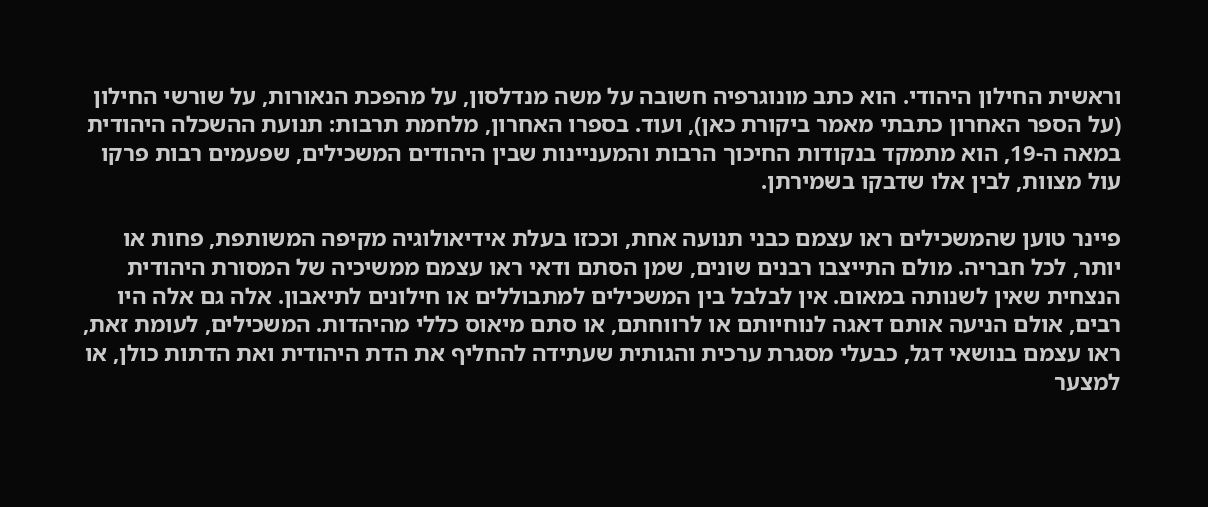וראשית החילון היהודי. הוא כתב מונוגרפיה חשובה על משה מנדלסון, על מהפכת הנאורות, על שורשי החילון (על הספר האחרון כתבתי מאמר ביקורת כאן), ועוד. בספרו האחרון, מלחמת תרבות: תנועת ההשכלה היהודית במאה ה-19, הוא מתמקד בנקודות החיכוך הרבות והמעניינות שבין היהודים המשכילים, שפעמים רבות פרקו עול מצוות, לבין אלו שדבקו בשמירתן.

פיינר טוען שהמשכילים ראו עצמם כבני תנועה אחת, וככזו בעלת אידיאולוגיה מקיפה המשותפת, פחות או יותר, לכל חבריה. מולם התייצבו רבנים שונים, שמן הסתם ודאי ראו עצמם ממשיכיה של המסורת היהודית הנצחית שאין לשנותה במאום. אין לבלבל בין המשכילים למתבוללים או חילונים לתיאבון. אלה גם אלה היו רבים, אולם הניעה אותם דאגה לנוחיותם או לרווחתם, או סתם מיאוס כללי מהיהדות. המשכילים, לעומת זאת, ראו עצמם בנושאי דגל, כבעלי מסגרת ערכית והגותית שעתידה להחליף את הדת היהודית ואת הדתות כולן, או למצער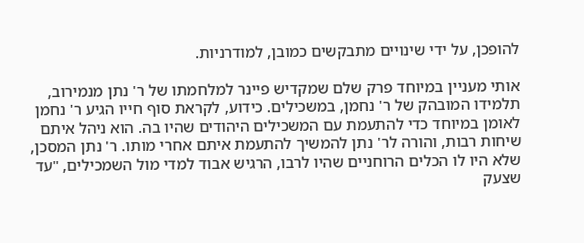להופכן, על ידי שינויים מתבקשים כמובן, למודרניות.

אותי מעניין במיוחד פרק שלם שמקדיש פיינר למלחמתו של ר' נתן מנמירוב, תלמידו המובהק של ר' נחמן, במשכילים. כידוע, לקראת סוף חייו הגיע ר' נחמן לאומן במיוחד כדי להתעמת עם המשכילים היהודים שהיו בה. הוא ניהל איתם שיחות רבות, והורה לר' נתן להמשיך להתעמת איתם אחרי מותו. ר' נתן המסכן, שלא היו לו הכלים הרוחניים שהיו לרבו, הרגיש אבוד למדי מול השמכילים, "עד שצעק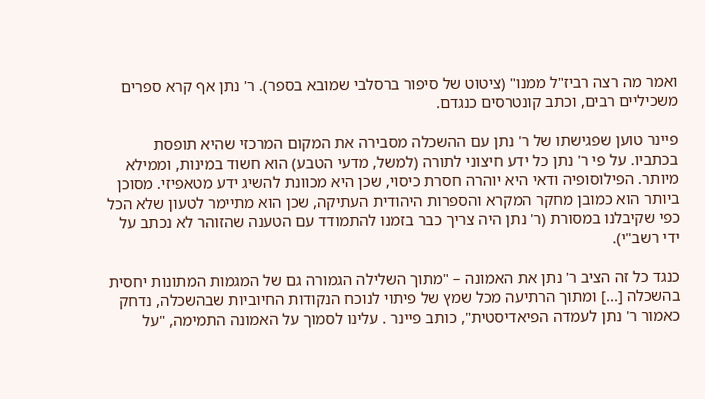ואמר מה רצה רביז"ל ממנו" (ציטוט של סיפור ברסלבי שמובא בספר). ר' נתן אף קרא ספרים משכיליים רבים, וכתב קונטרסים כנגדם.

פיינר טוען שפגישתו של ר' נתן עם ההשכלה מסבירה את המקום המרכזי שהיא תופסת בכתביו. על פי ר' נתן כל ידע חיצוני לתורה (למשל, מדעי הטבע) הוא חשוד במינות, וממילא מיותר. הפילוסופיה ודאי היא יוהרה חסרת כיסוי, שכן היא מכוונת להשיג ידע מטאפיזי. מסוכן ביותר הוא כמובן מחקר המקרא והספרות היהודית העתיקה, שכן הוא מתיימר לטעון שלא הכל כפי שקיבלנו במסורת (ר' נתן היה צריך כבר בזמנו להתמודד עם הטענה שהזוהר לא נכתב על ידי רשב"י).

כנגד כל זה הציב ר' נתן את האמונה – "מתוך השלילה הגמורה גם של המגמות המתונות יחסית בהשכלה [...] ומתוך הרתיעה מכל שמץ של פיתוי לנוכח הנקודות החיוביות שבהשכלה, נדחק כאמור ר' נתן לעמדה הפיאדיסטית", כותב פיינר . עלינו לסמוך על האמונה התמימה, "על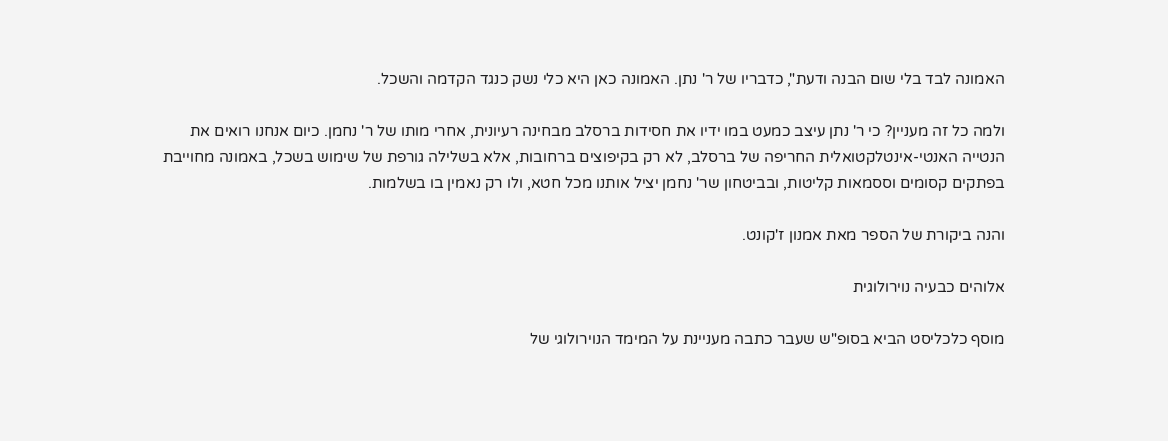האמונה לבד בלי שום הבנה ודעת", כדבריו של ר' נתן. האמונה כאן היא כלי נשק כנגד הקדמה והשכל.

ולמה כל זה מעניין? כי ר' נתן עיצב כמעט במו ידיו את חסידות ברסלב מבחינה רעיונית, אחרי מותו של ר' נחמן. כיום אנחנו רואים את הנטייה האנטי-אינטלקטואלית החריפה של ברסלב, לא רק בקיפוצים ברחובות, אלא בשלילה גורפת של שימוש בשכל, באמונה מחוייבת בפתקים קסומים וססמאות קליטות, ובביטחון שר' נחמן יציל אותנו מכל חטא, ולו רק נאמין בו בשלמות.

והנה ביקורת של הספר מאת אמנון ז'קונט.

אלוהים כבעיה נוירולוגית

מוסף כלכליסט הביא בסופ"ש שעבר כתבה מעניינת על המימד הנוירולוגי של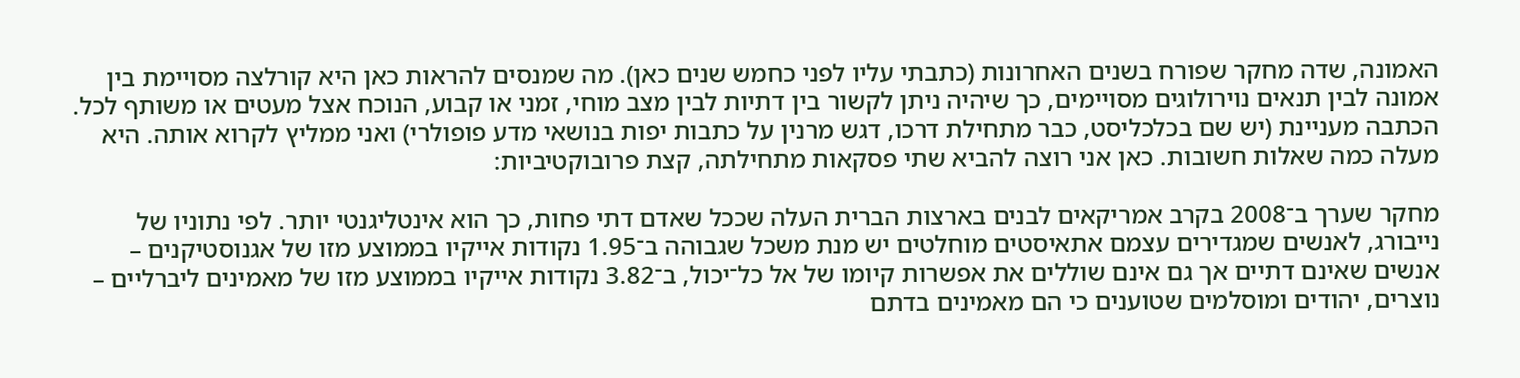האמונה, שדה מחקר שפורח בשנים האחרונות (כתבתי עליו לפני כחמש שנים כאן). מה שמנסים להראות כאן היא קורלצה מסויימת בין אמונה לבין תנאים נוירולוגים מסויימים, כך שיהיה ניתן לקשור בין דתיות לבין מצב מוחי, זמני או קבוע, הנוכח אצל מעטים או משותף לכל. הכתבה מעניינת (יש שם בכלכליסט, כבר מתחילת דרכו, דגש מרנין על כתבות יפות בנושאי מדע פופולרי) ואני ממליץ לקרוא אותה. היא מעלה כמה שאלות חשובות. כאן אני רוצה להביא שתי פסקאות מתחילתה, קצת פרובוקטיביות:

מחקר שערך ב־2008 בקרב אמריקאים לבנים בארצות הברית העלה שככל שאדם דתי פחות, כך הוא אינטליגנטי יותר. לפי נתוניו של נייבורג, לאנשים שמגדירים עצמם אתאיסטים מוחלטים יש מנת משכל שגבוהה ב־1.95 נקודות אייקיו בממוצע מזו של אגנוסטיקנים – אנשים שאינם דתיים אך גם אינם שוללים את אפשרות קיומו של אל כל־יכול, ב־3.82 נקודות אייקיו בממוצע מזו של מאמינים ליברליים – נוצרים, יהודים ומוסלמים שטוענים כי הם מאמינים בדתם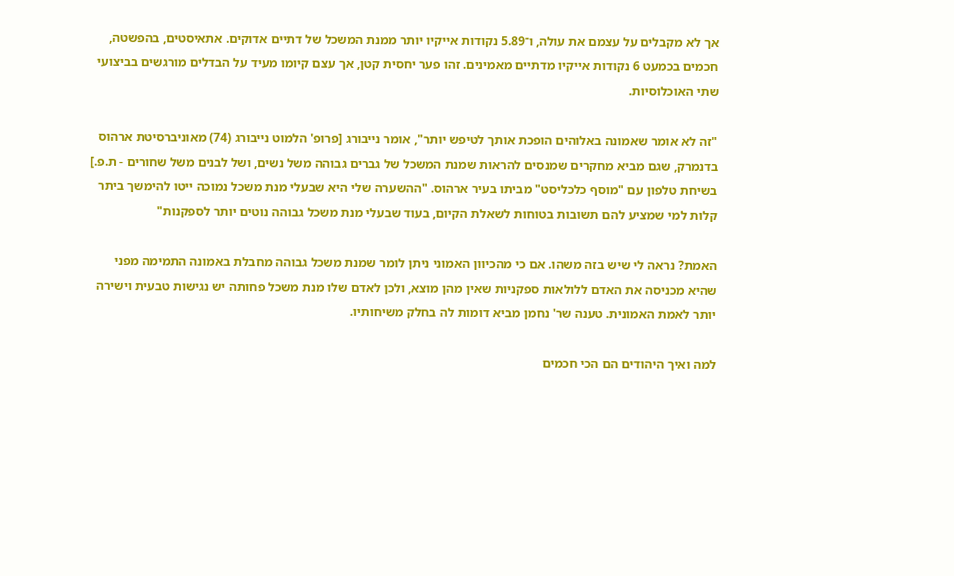אך לא מקבלים על עצמם את עולה, ו־5.89 נקודות אייקיו יותר ממנת המשכל של דתיים אדוקים. אתאיסטים, בהפשטה, חכמים בכמעט 6 נקודות אייקיו מדתיים מאמינים. זהו פער יחסית קטן, אך עצם קיומו מעיד על הבדלים מורגשים בביצועי שתי האוכלוסיות.

"זה לא אומר שאמונה באלוהים הופכת אותך לטיפש יותר", אומר נייבורג [פרופ' הלמוט נייבורג (74) מאוניברסיטת ארהוס בדנמרק, שגם מביא מחקרים שמנסים להראות שמנת המשכל של גברים גבוהה משל נשים, ושל לבנים משל שחורים - ת.פ.] בשיחת טלפון עם "מוסף כלכליסט" מביתו בעיר ארהוס. "ההשערה שלי היא שבעלי מנת משכל נמוכה ייטו להימשך ביתר קלות למי שמציע להם תשובות בטוחות לשאלת הקיום, בעוד שבעלי מנת משכל גבוהה נוטים יותר לספקנות"

האמת? נראה לי שיש בזה משהו. אם כי מהכיוון האמוני ניתן לומר שמנת משכל גבוהה מחבלת באמונה התמימה מפני שהיא מכניסה את האדם ללולאות ספקניות שאין מהן מוצא, ולכן לאדם שלו מנת משכל פחותה יש נגישות טבעית וישירה יותר לאמת האמונית. טענה שר' נחמן מביא דומות לה בחלק משיחותיו.

למה ואיך היהודים הם הכי חכמים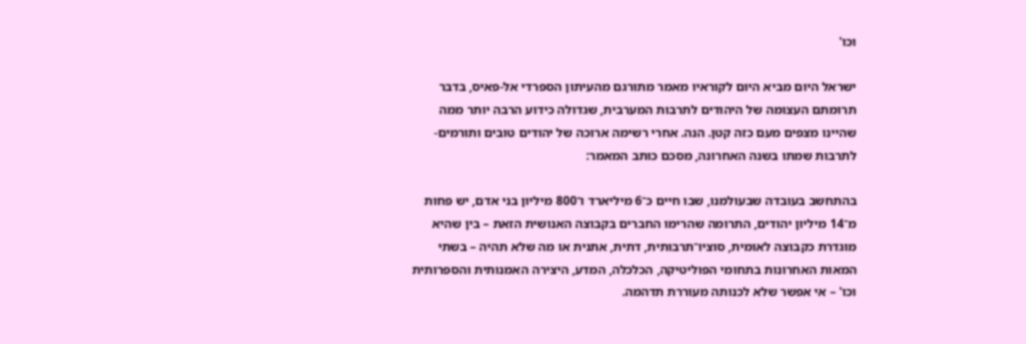וכו'

ישראל היום מביא היום לקוראיו מאמר מתורגם מהעיתון הספרדי אל-פאיס, בדבר תרומתם העצומה של היהודים לתרבות המערבית, שגדולה כידוע הרבה יותר ממה שהיינו מצפים מעם כזה קטן. הנה. אחרי רשימה ארוכה של יהודים טובים ותורמים-לתרבות שמתו בשנה האחרונה, מסכם כותב המאמר:

בהתחשב בעובדה שבעולמנו, שבו חיים כ־6 מיליארד ו־800 מיליון בני אדם, יש פחות מ־14 מיליון יהודים, התרומה שהרימו החברים בקבוצה האנושית הזאת – בין שהיא מוגדרת כקבוצה לאומית, סוציו־תרבותית, דתית, אתנית או מה שלא תהיה – בשתי המאות האחרונות בתחומי הפוליטיקה, הכלכלה, המדע, היצירה האמנותית והספרותית וכו' – אי אפשר שלא לכנותה מעוררת תדהמה.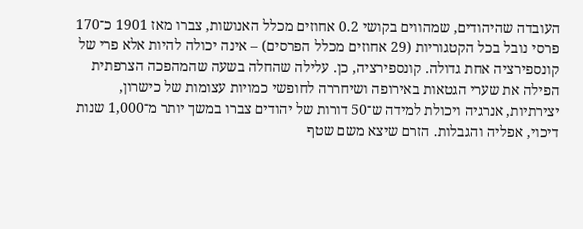העובדה שהיהודים, שמהווים בקושי 0.2 אחוזים מכלל האנושות, צברו מאז 1901 כ־170 פרסי נובל בכל הקטגוריות (29 אחוזים מכלל הפרסים) – אינה יכולה להיות אלא פרי של קונספירציה אחת גדולה. קונספירציה, כן. עלילה שהחלה בשעה שהמהפכה הצרפתית הפילה את שערי הגטאות באירופה ושיחררה לחופשי כמויות עצומות של כישרון, יצירתיות, אנרגיה ויכולת למידה ש־50 דורות של יהודים צברו במשך יותר מ־1,000 שנות דיכוי, אפליה והגבלות. הזרם שיצא משם שטף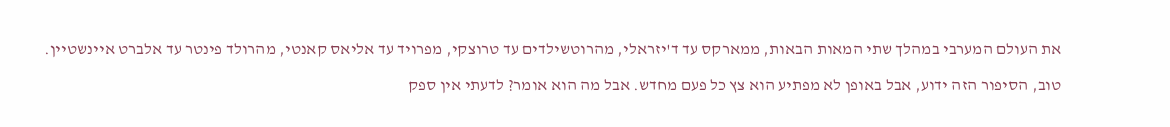את העולם המערבי במהלך שתי המאות הבאות, ממארקס עד ד'יזראלי, מהרוטשילדים עד טרוצקי, מפרויד עד אליאס קאנטי, מהרולד פינטר עד אלברט איינשטיין.

טוב, הסיפור הזה ידוע, אבל באופן לא מפתיע הוא צץ כל פעם מחדש. אבל מה הוא אומר? לדעתי אין ספק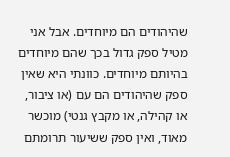שהיהודים הם מיוחדים. אבל אני מטיל ספק גדול בכך שהם מיוחדים בהיותם מיוחדים. כוונתי היא שאין ספק שהיהודים הם עם (או ציבור, או קהילה, או מקבץ גנטי) מוכשר מאוד, ואין ספק ששיעור תרומתם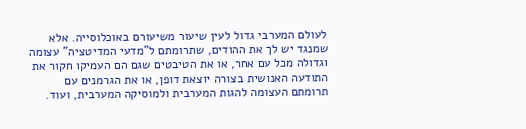לעולם המערבי גדול לעין שיעור משיעורם באוכלוסייה. אלא שמנגד יש לך את ההודים, שתרומתם ל"מדעי המדיטציה" עצומה וגדולה מכל עם אחר, או את הטיבטים שגם הם העמיקו חקור את התודעה האנושית בצורה יוצאת דופן, או את הגרמנים עם תרומתם העצומה להגות המערבית ולמוסיקה המערבית, ועוד.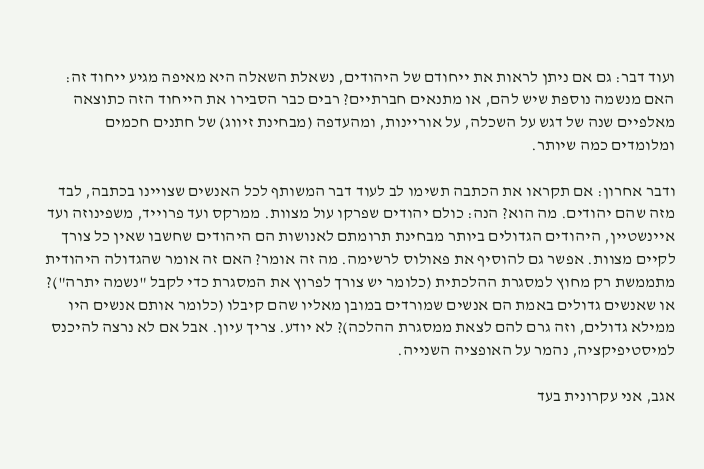ועוד דבר: גם אם ניתן לראות את ייחודם של היהודים, נשאלת השאלה היא מאיפה מגיע ייחוד זה: האם מנשמה נוספת שיש להם, או מתנאים חברתיים? רבים כבר הסבירו את הייחוד הזה כתוצאה מאלפיים שנה של דגש על השכלה, על אוריינות, ומהעדפה (מבחינת זיווג) של חתנים חכמים ומלומדים כמה שיותר.

ודבר אחרון: אם תקראו את הכתבה תשימו לב לעוד דבר המשותף לכל האנשים שצויינו בכתבה, לבד מזה שהם יהודים. מה הוא? הנה: כולם יהודים שפרקו עול מצוות. ממרקס ועד פרוייד, משפינוזה ועד איינשטיין, היהודים הגדולים ביותר מבחינת תרומתם לאנושות הם היהודים שחשבו שאין כל צורך לקיים מצוות. אפשר גם להוסיף את פאולוס לרשימה. מה זה אומר? האם זה אומר שהגדולה היהודית מתממשת רק מחוץ למסגרת ההלכתית (כלומר יש צורך לפרוץ את המסגרת כדי לקבל "נשמה יתרה")? או שאנשים גדולים באמת הם אנשים שמורדים במובן מאליו שהם קיבלו (כלומר אותם אנשים היו ממילא גדולים, וזה גרם להם לצאת ממסגרת ההלכה)? לא יודע. צריך עיון. אבל אם לא נרצה להיכנס למיסטיפיקציה, נהמר על האופציה השנייה.

אגב, אני עקרונית בעד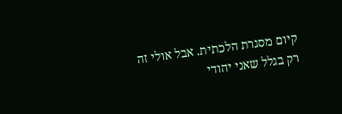קיום מסגרת הלכתית. אבל אולי זה רק בגלל שאני יהודי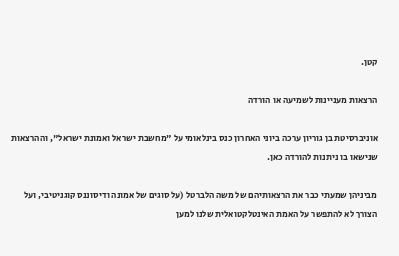קטן.

הרצאות מעניינות לשמיעה או הורדה

אוניברסיטת בן גוריון ערכה ביוני האחרון כנס בינלאומי על "מחשבת ישראל ואמונת ישראל", וההרצאות שנישאו בו ניתנות להורדה כאן.

מביניהן שמעתי כבר את הרצאותיהם של משה הלברטל (על סוגים של אמונה ודיסוננס קוגניטיבי, ועל הצורך לא להתפשר על האמת האינטלקטואלית שלנו למען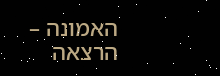האמונה – הרצאה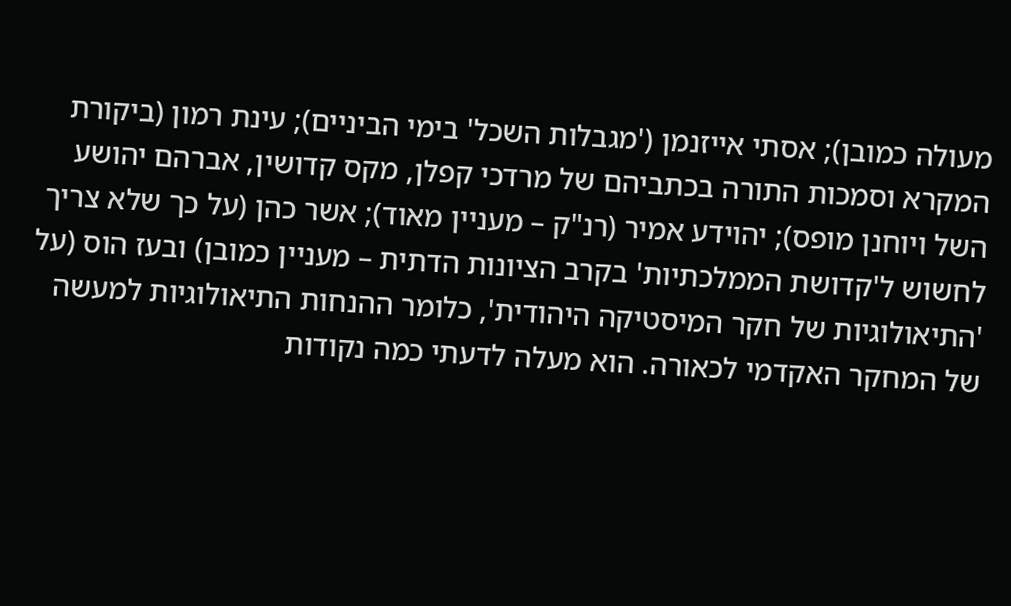מעולה כמובן); אסתי אייזנמן ('מגבלות השכל' בימי הביניים); עינת רמון (ביקורת המקרא וסמכות התורה בכתביהם של מרדכי קפלן, מקס קדושין, אברהם יהושע השל ויוחנן מופס); יהוידע אמיר (רנ"ק – מעניין מאוד); אשר כהן (על כך שלא צריך לחשוש ל'קדושת הממלכתיות' בקרב הציונות הדתית – מעניין כמובן) ובעז הוס (על 'התיאולוגיות של חקר המיסטיקה היהודית', כלומר ההנחות התיאולוגיות למעשה של המחקר האקדמי לכאורה. הוא מעלה לדעתי כמה נקודות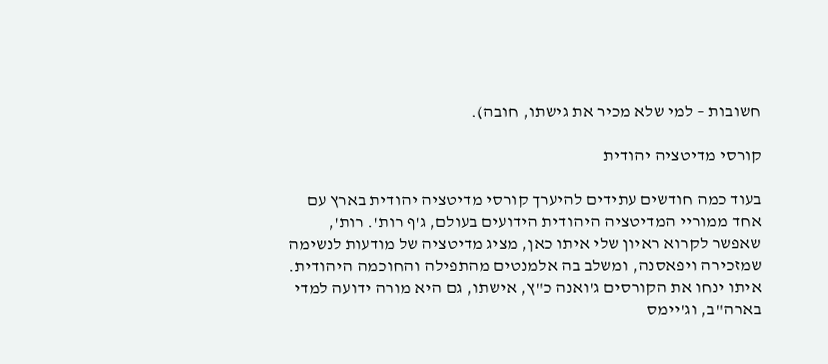חשובות – למי שלא מכיר את גישתו, חובה).

קורסי מדיטציה יהודית

בעוד כמה חודשים עתידים להיערך קורסי מדיטציה יהודית בארץ עם אחד ממוריי המדיטציה היהודית הידועים בעולם, ג'ף רות'. רות', שאפשר לקרוא ראיון שלי איתו כאן, מציג מדיטציה של מודעות לנשימה שמזכירה ויפאסנה, ומשלב בה אלמנטים מהתפילה והחוכמה היהודית. איתו ינחו את הקורסים ג'ואנה כ"ץ, אישתו, גם היא מורה ידועה למדי בארה"ב, וג'יימס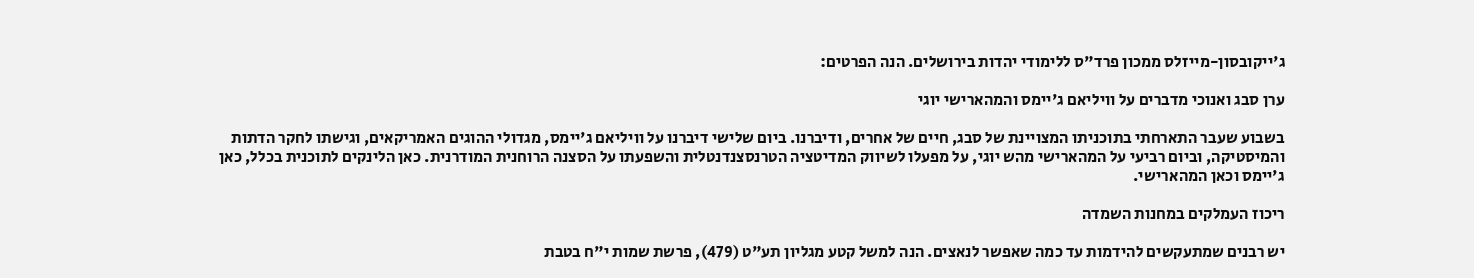ג'ייקובסון-מייזלס ממכון פרד"ס ללימודי יהדות בירושלים. הנה הפרטים:

ערן סבג ואנוכי מדברים על וויליאם ג'יימס והמהארישי יוגי

בשבוע שעבר התארחתי בתוכניתו המצויינת של סבג, חיים של אחרים, ודיברנו. ביום שלישי דיברנו על וויליאם ג'יימס, מגדולי ההוגים האמריקאים, וגישתו לחקר הדתות והמיסטיקה, וביום רביעי על המהארישי מהש יוגי, על מפעלו לשיווק המדיטציה הטרנסצנדנטלית והשפעתו על הסצנה הרוחנית המודרנית. כאן הלינקים לתוכנית בכלל, כאן ג'יימס וכאן המהארישי.

ריכוז העמלקים במחנות השמדה

יש רבנים שמתעקשים להידמות עד כמה שאפשר לנאצים. הנה למשל קטע מגליון תע"ט (479), פרשת שמות י"ח בטבת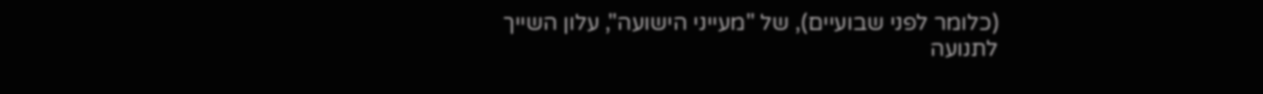(כלומר לפני שבועיים), של "מעייני הישועה", עלון השייך לתנועה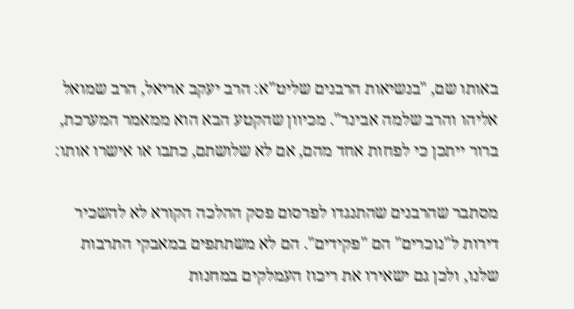באותו שם, "בנשיאות הרבנים שליט"א: הרב יעקב אריאל, הרב שמואל אליהו והרב שלמה אבינר". מכיוון שהקטע הבא הוא ממאמר המערכת, ברור ייתכן כי לפחות אחד מהם, אם לא שלושתם, כתבו או אישרו אותו:

מסתבר שהרבנים שהתנגדו לפרסום פסק ההלכה הקורא לא להשכיר דירות ל"נוכרים" הם "פקידים". הם לא משתתפים במאבקי התרבות שלנו, ולכן גם ישאירו את ריכוז העמלקים במחנות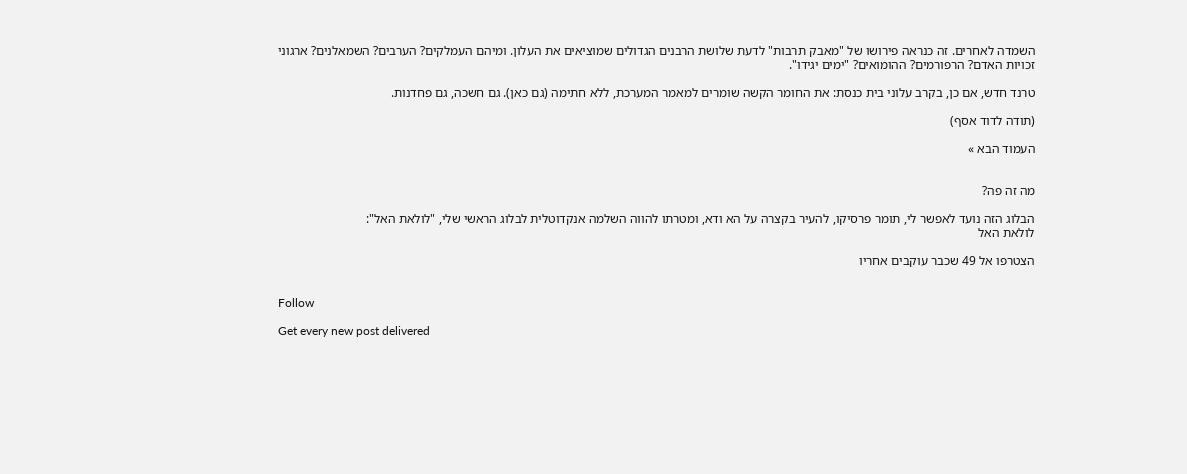השמדה לאחרים. זה כנראה פירושו של "מאבק תרבות" לדעת שלושת הרבנים הגדולים שמוציאים את העלון. ומיהם העמלקים? הערבים? השמאלנים? ארגוני זכויות האדם? הרפורמים? ההומואים? "ימים יגידו".

טרנד חדש, אם כן, בקרב עלוני בית כנסת: את החומר הקשה שומרים למאמר המערכת, ללא חתימה (גם כאן). גם חשכה, גם פחדנות.

(תודה לדוד אסף)

העמוד הבא »


מה זה פה?

הבלוג הזה נועד לאפשר לי, תומר פרסיקו, להעיר בקצרה על הא ודא, ומטרתו להווה השלמה אנקדוטלית לבלוג הראשי שלי, "לולאת האל":
לולאת האל

הצטרפו אל 49 שכבר עוקבים אחריו


Follow

Get every new post delivered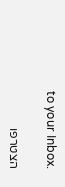to your Inbox.

הצטרפו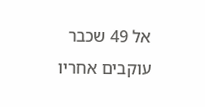אל 49 שכבר עוקבים אחריו